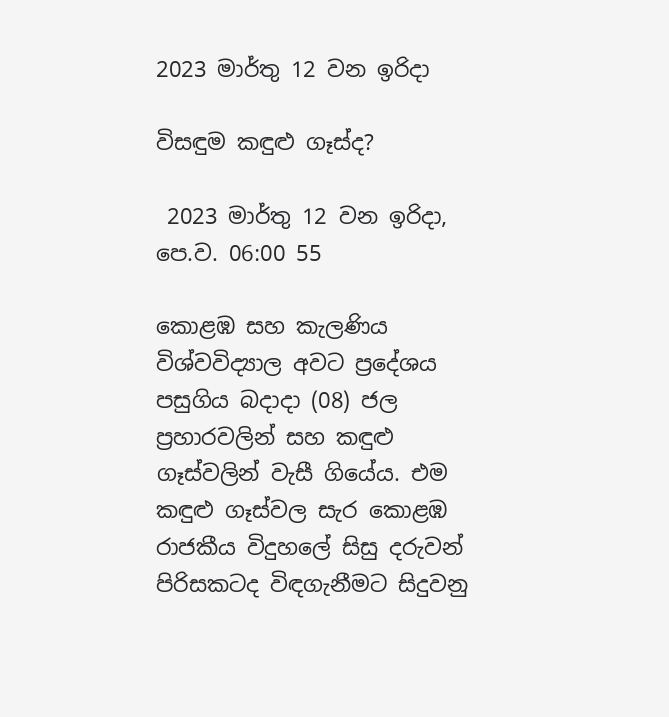2023 මාර්තු 12 වන ඉරිදා

විසඳුම කඳුළු ගෑස්ද?

 2023 මාර්තු 12 වන ඉරිදා, පෙ.ව. 06:00 55

කොළඹ සහ කැලණිය විශ්වවිද්‍යාල අවට ප්‍රදේශය පසුගිය බදාදා (08) ජල ප්‍රහාරවලින් සහ කඳුළු ගෑස්වලින් වැසී ගියේය. එම කඳුළු ගෑස්වල සැර කොළඹ රාජකීය විදුහලේ සිසු දරුවන් පිරිසකටද විඳගැනීමට සිදුවනු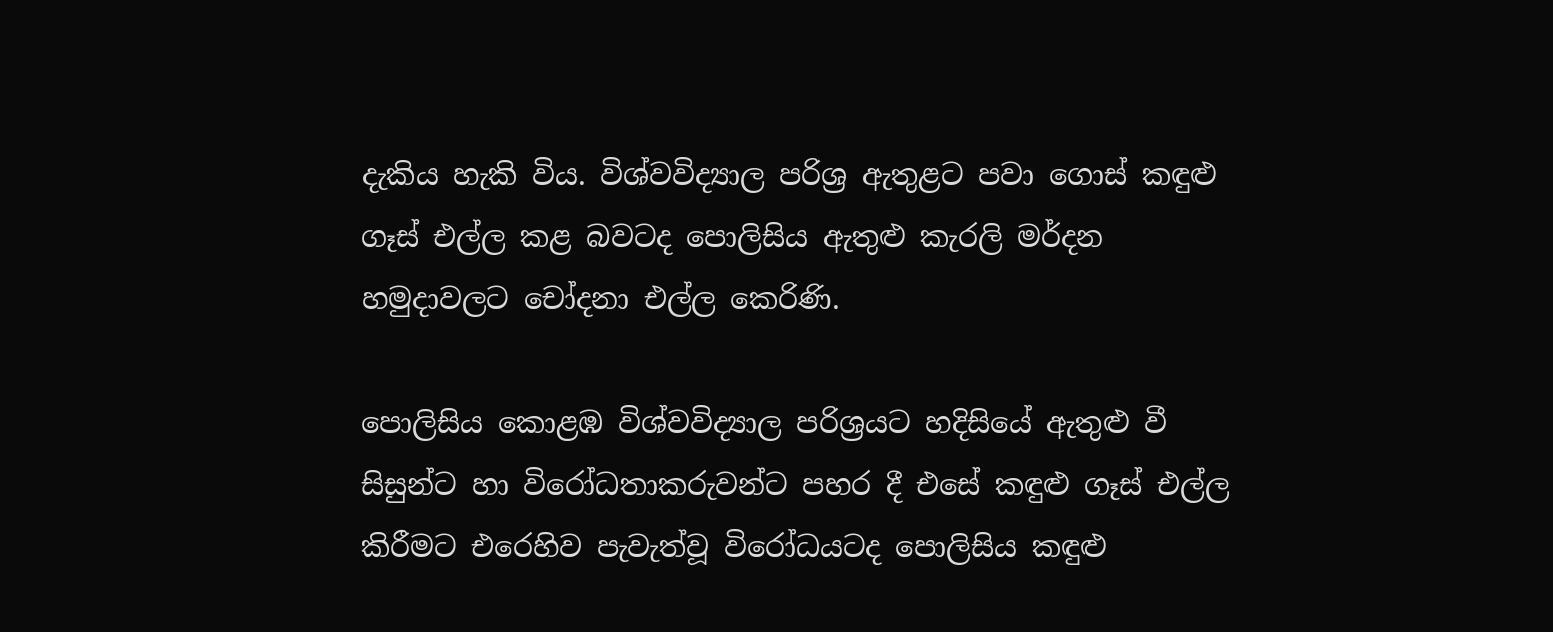දැකිය හැකි විය. විශ්වවිද්‍යාල පරිශ්‍ර ඇතුළට පවා ගොස් කඳුළු ගෑස් එල්ල කළ බවටද පොලිසිය ඇතුළු කැරලි මර්දන හමුදාවලට චෝදනා එල්ල කෙරිණි.

පොලිසිය කොළඹ විශ්වවිද්‍යාල පරිශ්‍රයට හදිසියේ ඇතුළු වී සිසුන්ට හා විරෝධතාකරුවන්ට පහර දී එසේ කඳුළු ගෑස් එල්ල කිරීමට එරෙහිව පැවැත්වූ විරෝධයටද පොලිසිය කඳුළු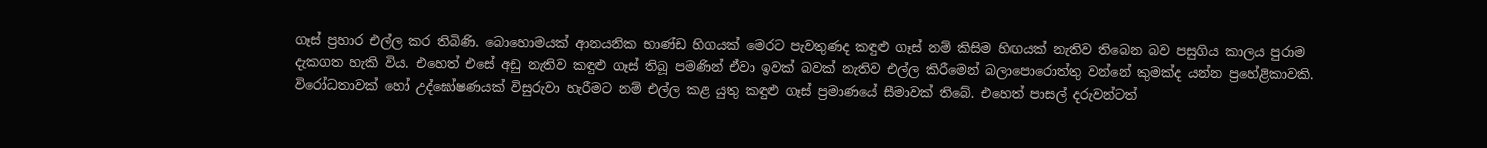ගෑස් ප්‍රහාර එල්ල කර තිබිණි. බොහොමයක් ආනයනික භාණ්ඩ හිගයක් මෙරට පැවතුණද කඳුළු ගෑස් නම් කිසිම හිඟයක් නැතිව තිබෙන බව පසුගිය කාලය පුරාම දැකගත හැකි විය. එහෙත් එසේ අඩු නැතිව කඳුළු ගෑස් තිබූ පමණින් ඒවා ඉවක් බවක් නැතිව එල්ල කිරීමෙන් බලාපොරොත්තු වන්නේ කුමක්ද යන්න ප්‍රහේළිකාවකි. විරෝධතාවක් හෝ උද්ඝෝෂණයක් විසුරුවා හැරීමට නම් එල්ල කළ යුතු කඳුළු ගෑස් ප්‍රමාණයේ සීමාවක් තිබේ. එහෙත් පාසල් දරුවන්ටත්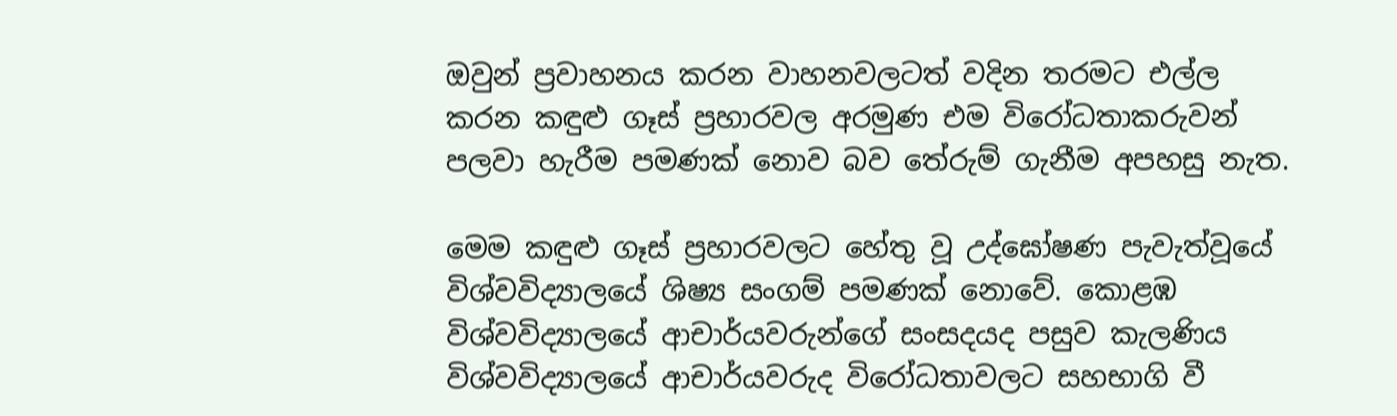ඔවුන් ප්‍රවාහනය කරන වාහනවලටත් වදින තරමට එල්ල කරන කඳුළු ගෑස් ප්‍රහාරවල අරමුණ එම විරෝධතාකරුවන් පලවා හැරීම පමණක් නොව බව තේරුම් ගැනීම අපහසු නැත.

මෙම කඳුළු ගෑස් ප්‍රහාරවලට හේතු වූ උද්ඝෝෂණ පැවැත්වූයේ විශ්වවිද්‍යාලයේ ශිෂ්‍ය සංගම් පමණක් නොවේ. කොළඹ විශ්වවිද්‍යාලයේ ආචාර්යවරුන්ගේ සංසදයද පසුව කැලණිය විශ්වවිද්‍යාලයේ ආචාර්යවරුද විරෝධතාවලට සහභාගි වී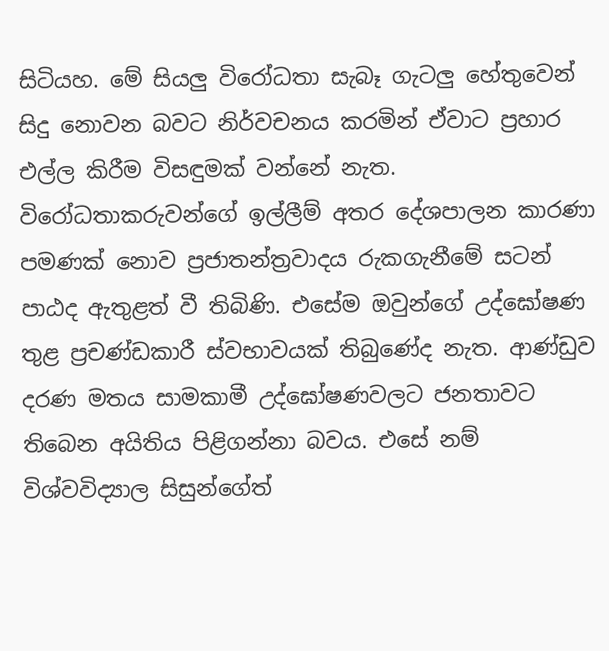සිටියහ. මේ සියලු විරෝධතා සැබෑ ගැටලු හේතුවෙන් සිදු නොවන බවට නිර්වචනය කරමින් ඒවාට ප්‍රහාර එල්ල කිරීම විසඳුමක් වන්නේ නැත. විරෝධතාකරුවන්ගේ ඉල්ලීම් අතර දේශපාලන කාරණා පමණක් නොව ප්‍රජාතන්ත්‍රවාදය රුකගැනීමේ සටන් පාඨද ඇතුළත් වී තිබිණි. එසේම ඔවුන්ගේ උද්‍ඝෝෂණ තුළ ප්‍රචණ්ඩකාරී ස්වභාවයක් තිබුණේද නැත. ආණ්ඩුව දරණ මතය සාමකාමී උද්ඝෝෂණවලට ජනතාවට තිබෙන අයිතිය පිළිගන්නා බවය. එසේ නම් විශ්වවිද්‍යාල සිසුන්ගේත්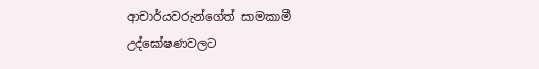ආචාර්යවරුන්ගේත් සාමකාමී උද්ඝෝෂණවලට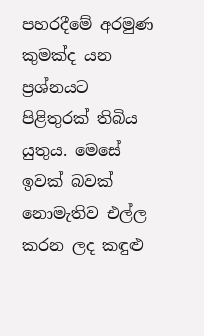පහරදීමේ අරමුණ කුමක්ද යන ප්‍රශ්නයට පිළිතුරක් තිබිය යුතුය. මෙසේ ඉවක් බවක් නොමැතිව එල්ල කරන ලද කඳුළු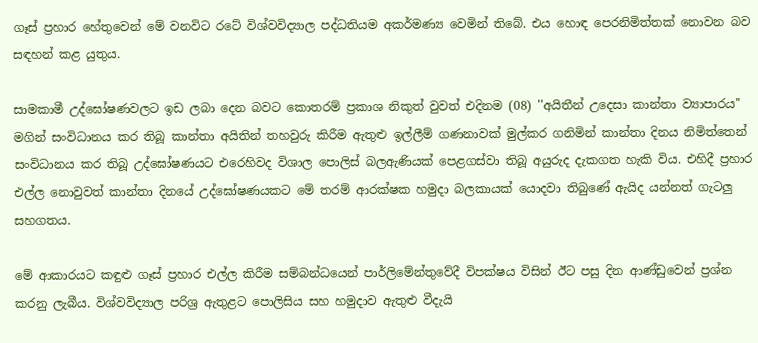ගෑස් ප්‍රහාර හේතුවෙන් මේ වනවිට රටේ විශ්වවිද්‍යාල පද්ධතියම අකර්මණ්‍ය වෙමින් තිබේ. එය හොඳ පෙරනිමිත්තක් නොවන බව සඳහන් කළ යුතුය.

සාමකාමී උද්ඝෝෂණවලට ඉඩ ලබා දෙන බවට කොතරම් ප්‍රකාශ නිකුත් වුවත් එදිනම (08) ''අයිතීන් උදෙසා කාන්තා ව්‍යාපාරය'' මගින් සංවිධානය කර තිබූ කාන්තා අයිතින් තහවුරු කිරීම ඇතුළු ඉල්ලීම් ගණනාවක් මුල්කර ගනිමින් කාන්තා දිනය නිමිත්තෙන් සංවිධානය කර තිබූ උද්ඝෝෂණයට එරෙහිවද විශාල පොලිස් බලඇණියක් පෙළගස්වා තිබූ අයුරුද දැකගත හැකි විය. එහිදී ප්‍රහාර එල්ල නොවුවත් කාන්තා දිනයේ උද්ඝෝෂණයකට මේ තරම් ආරක්ෂක හමුදා බලකායක් යොදවා තිබුණේ ඇයිද යන්නත් ගැටලු සහගතය.

මේ ආකාරයට කඳුළු ගෑස් ප්‍රහාර එල්ල කිරීම සම්බන්ධයෙන් පාර්ලිමේන්තුවේදී විපක්ෂය විසින් ඊට පසු දින ආණ්ඩුවෙන් ප්‍රශ්න කරනු ලැබීය. විශ්වවිද්‍යාල පරිශ්‍ර ඇතුළට පොලිසිය සහ හමුදාව ඇතුළු වීදැයි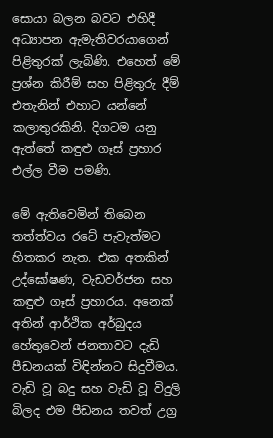සොයා බලන බවට එහිදී අධ්‍යාපන ඇමැතිවරයාගෙන් පිළිතුරක් ලැබිණි. එහෙත් මේ ප්‍රශ්න කිරීම් සහ පිළිතුරු දීම් එතැනින් එහාට යන්නේ කලාතුරකිනි. දිගටම යනු ඇත්තේ කඳුළු ගෑස් ප්‍රහාර එල්ල වීම පමණි.

මේ ඇතිවෙමින් තිබෙන තත්ත්වය රටේ පැවැත්මට හිතකර නැත. එක අතකින් උද්ඝෝෂණ, වැඩවර්ජන සහ කඳුළු ගෑස් ප්‍රහාරය. අනෙක් අතින් ආර්ථික අර්බුදය හේතුවෙන් ජනතාවට දැඩි පීඩනයක් විඳින්නට සිදුවීමය. වැඩි වූ බදු සහ වැඩි වූ විදුලි බිලද එම පීඩනය තවත් උග්‍ර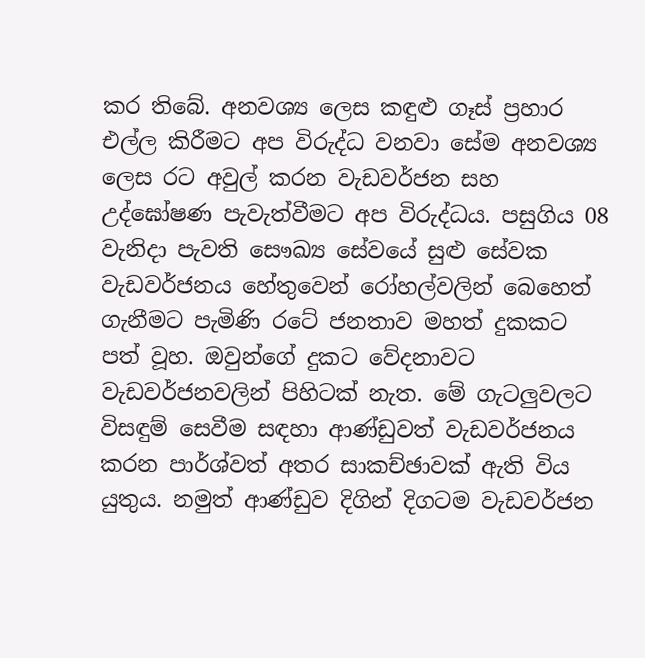කර තිබේ. අනවශ්‍ය ලෙස කඳුළු ගෑස් ප්‍රහාර එල්ල කිරීමට අප විරුද්ධ වනවා සේම අනවශ්‍ය ලෙස රට අවුල් කරන වැඩවර්ජන සහ උද්ඝෝෂණ පැවැත්වීමට අප විරුද්ධය. පසුගිය 08 වැනිදා පැවති සෞඛ්‍ය සේවයේ සුළු සේවක වැඩවර්ජනය හේතුවෙන් රෝහල්වලින් බෙහෙත් ගැනීමට පැමිණි රටේ ජනතාව මහත් දුකකට පත් වූහ. ඔවුන්ගේ දුකට වේදනාවට වැඩවර්ජනවලින් පිහිටක් නැත. මේ ගැටලුවලට විසඳුම් සෙවීම සඳහා ආණ්ඩුවත් වැඩවර්ජනය කරන පාර්ශ්වත් අතර සාකච්ඡාවක් ඇති විය යුතුය. නමුත් ආණ්ඩුව දිගින් දිගටම වැඩවර්ජන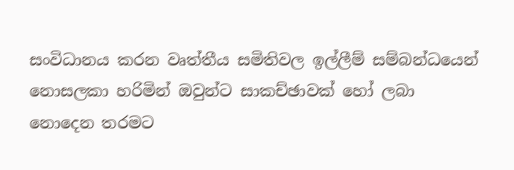සංවිධානය කරන වෘත්තීය සමිතිවල ඉල්ලීම් සම්බන්ධයෙන් නොසලකා හරිමින් ඔවුන්ට සාකච්ඡාවක් හෝ ලබා නොදෙන තරමට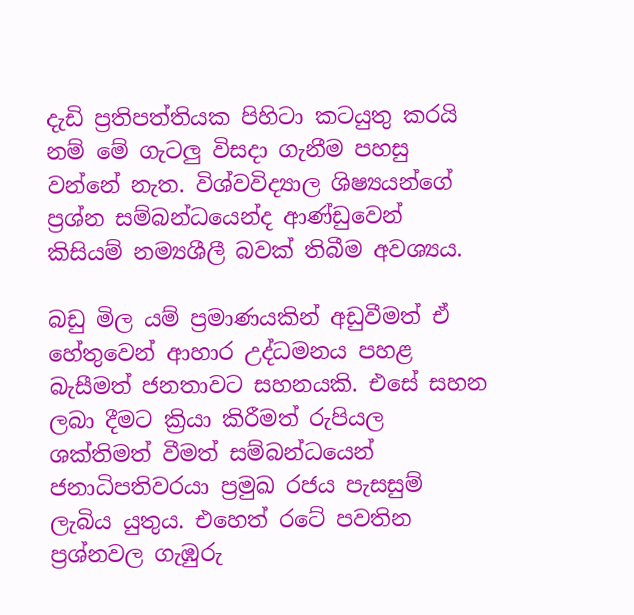දැඩි ප්‍රතිපත්තියක පිහිටා කටයුතු කරයි නම් මේ ගැටලු විසදා ගැනීම පහසු වන්නේ නැත. විශ්වවිද්‍යාල ශිෂ්‍යයන්ගේ ප්‍රශ්න සම්බන්ධයෙන්ද ආණ්ඩුවෙන් කිසියම් නම්‍යශීලී බවක් තිබීම අවශ්‍යය.

බඩු මිල යම් ප්‍රමාණයකින් අඩුවීමත් ඒ හේතුවෙන් ආහාර උද්ධමනය පහළ බැසීමත් ජනතාවට සහනයකි. එසේ සහන ලබා දීමට ක්‍රියා කිරීමත් රුපියල ශක්තිමත් වීමත් සම්බන්ධයෙන් ජනාධිපතිවරයා ප්‍රමුඛ රජය පැසසුම් ලැබිය යුතුය. එහෙත් රටේ පවතින ප්‍රශ්නවල ගැඹුරු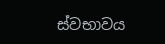ස්වභාවය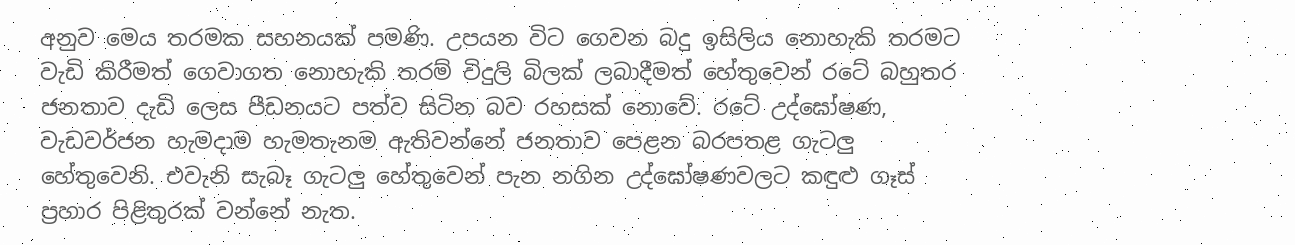අනුව මෙය තරමක සහනයක් පමණි. උපයන විට ගෙවන බදු ඉසිලිය නොහැකි තරමට වැඩි කිරීමත් ගෙවාගත නොහැකි තරම් විදුලි බිලක් ලබාදීමත් හේතුවෙන් රටේ බහුතර ජනතාව දැඩි ලෙස පීඩනයට පත්ව සිටින බව රහසක් නොවේ. රටේ උද්ඝෝෂණ, වැඩවර්ජන හැමදාම හැමතැනම ඇතිවන්නේ ජනතාව පෙළන බරපතළ ගැටලු හේතුවෙනි. එවැනි සැබෑ ගැටලු හේතුවෙන් පැන නගින උද්ඝෝෂණවලට කඳුළු ගෑස් ප්‍රහාර පිළිතුරක් වන්නේ නැත.